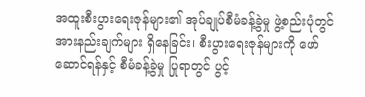အထူးစီးပွားရေးဇုန်များ၏ အုပ်ချုပ်စီမံခန့်ခွဲမှု ဖွဲ့စည်းပုံတွင် အားနည်းချက်များ ရှိနေခြင်း၊ စီးပွားရေးဇုန်များကို ဖော်ဆောင်ရန်နှင့် စီမံခန့်ခွဲမှု ပြုရာတွင် ပွင့်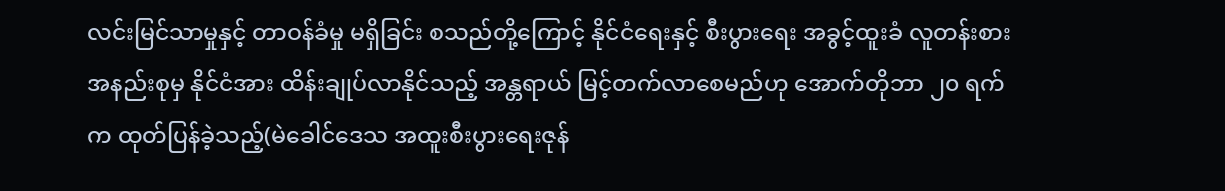လင်းမြင်သာမှုနှင့် တာဝန်ခံမှု မရှိခြင်း စသည်တို့ကြောင့် နိုင်ငံရေးနှင့် စီးပွားရေး အခွင့်ထူးခံ လူတန်းစား အနည်းစုမှ နိုင်ငံအား ထိန်းချုပ်လာနိုင်သည့် အန္တရာယ် မြင့်တက်လာစေမည်ဟု အောက်တိုဘာ ၂၀ ရက်က ထုတ်ပြန်ခဲ့သည့်(မဲခေါင်ဒေသ အထူးစီးပွားရေးဇုန်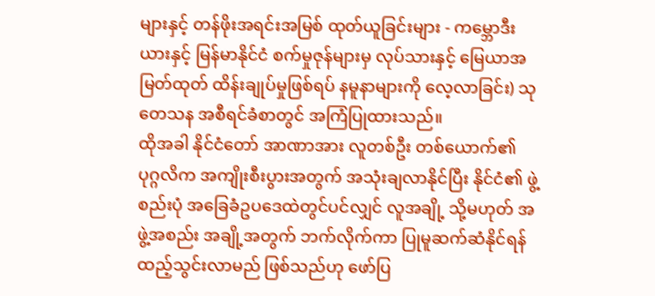များနှင့် တန်ဖိုးအရင်းအမြစ် ထုတ်ယူခြင်းများ - ကမ္ဘောဒီးယားနှင့် မြန်မာနိုင်ငံ စက်မှုဇုန်များမှ လုပ်သားနှင့် မြေယာအမြတ်ထုတ် ထိန်းချုပ်မှုဖြစ်ရပ် နမူနာများကို လေ့လာခြင်း) သုတေသန အစီရင်ခံစာတွင် အကြံပြုထားသည်။
ထိုအခါ နိုင်ငံတော် အာဏာအား လူတစ်ဦး တစ်ယောက်၏ ပုဂ္ဂလိက အကျိုးစီးပွားအတွက် အသုံးချလာနိုင်ပြီး နိုင်ငံ၏ ဖွဲ့စည်းပုံ အခြေခံဥပဒေထဲတွင်ပင်လျှင် လူအချို့ သို့မဟုတ် အဖွဲ့အစည်း အချို့အတွက် ဘက်လိုက်ကာ ပြုမူဆက်ဆံနိုင်ရန် ထည့်သွင်းလာမည် ဖြစ်သည်ဟု ဖော်ပြ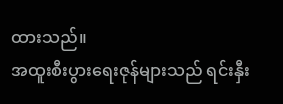ထားသည်။
အထူးစီးပွားရေးဇုန်များသည် ရင်းနှီး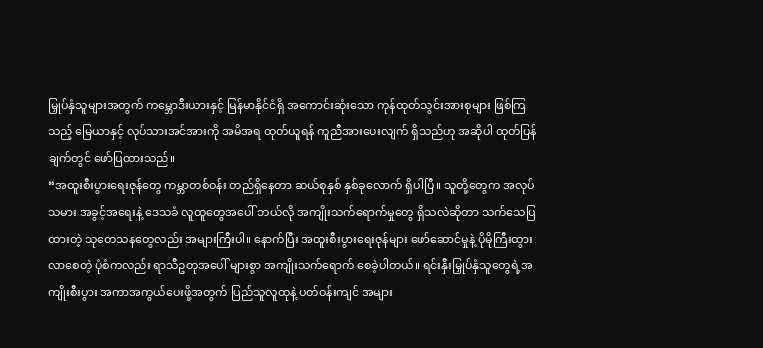မြှုပ်နှံသူများအတွက် ကမ္ဘောဒီးယားနှင့် မြန်မာနိုင်ငံရှိ အကောင်းဆုံးသော ကုန်ထုတ်သွင်းအားစုများ ဖြစ်ကြသည့် မြေယာနှင့် လုပ်သားအင်အားကို အမိအရ ထုတ်ယူရန် ကူညီအားပေးလျက် ရှိသည်ဟု အဆိုပါ ထုတ်ပြန်ချက်တွင် ဖော်ပြထားသည်။
“အထူးစီးပွားရေးဇုန်တွေ ကမ္ဘာတစ်ဝန်း တည်ရှိနေတာ ဆယ်စုနှစ် နှစ်ခုလောက် ရှိပါပြီ။ သူတို့တွေက အလုပ်သမား အခွင့်အရေးနဲ့ ဒေသခံ လူထူတွေအပေါ် ဘယ်လို အကျိုးသက်ရောက်မှုတွေ ရှိသလဲဆိုတာ သက်သေပြထားတဲ့ သုတေသနတွေလည်း အများကြီးပါ။ နောက်ပြီး အထူးစီးပွားရေးဇုန်များ ဖော်ဆောင်မှုနဲ့ ပိုမိုကြီးထွားလာစေတဲ့ ပုံစံကလည်း ရာသီဥတုအပေါ် များစွာ အကျိုးသက်ရောက် စေခဲ့ပါတယ်။ ရင်းနှီးမြှုပ်နှံသူတွေရဲ့အကျိုးစီးပွား အကာအကွယ်ပေးဖို့အတွက် ပြည်သူလူထုနဲ့ ပတ်ဝန်းကျင် အများ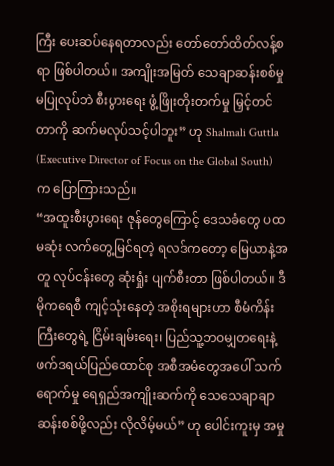ကြီး ပေးဆပ်နေရတာလည်း တော်တော်ထိတ်လန့်စရာ ဖြစ်ပါတယ်။ အကျိုးအမြတ် သေချာဆန်းစစ်မှု မပြုလုပ်ဘဲ စီးပွားရေး ဖွံ့ဖြိုးတိုးတက်မှု မြှင့်တင်တာကို ဆက်မလုပ်သင့်ပါဘူး” ဟု Shalmali Guttla (Executive Director of Focus on the Global South) က ပြောကြားသည်။
“အထူးစီးပွားရေး ဇုန်တွေကြောင့် ဒေသခံတွေ ပထမဆုံး လက်တွေ့မြင်ရတဲ့ ရလဒ်ကတော့ မြေယာနဲ့အတူ လုပ်ငန်းတွေ ဆုံးရှုံး ပျက်စီးတာ ဖြစ်ပါတယ်။ ဒီမိုကရေစီ ကျင့်သုံးနေတဲ့ အစိုးရများဟာ စီမံကိန်းကြီးတွေရဲ့ ငြိမ်းချမ်းရေး၊ ပြည်သူ့ဘဝမျှတရေးနဲ့ ဖက်ဒရယ်ပြည်ထောင်စု အစီအမံတွေအပေါ် သက်ရောက်မှု ရေရှည်အကျိုးဆက်ကို သေသေချာချာ ဆန်းစစ်ဖို့လည်း လိုလိမ့်မယ်” ဟု ပေါင်းကူးမှ အမှု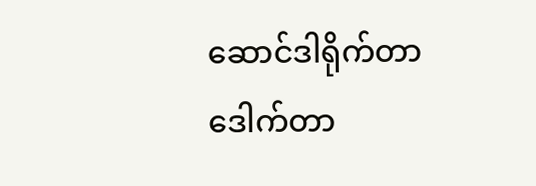ဆောင်ဒါရိုက်တာ ဒေါက်တာ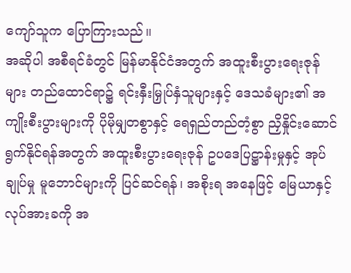ကျော်သူက ပြောကြားသည်။
အဆိုပါ အစီရင်ခံတွင် မြန်မာနိုင်ငံအတွက် အထူးစီးပွားရေးဇုန်များ တည်ထောင်ရာ၌ ရင်းနှီးမြှုပ်နှံသူများနှင့် ဒေသခံများ၏ အကျိုးစီးပွားများကို ပိုမိုမျှတစွာနှင့် ရေရှည်တည်တံ့စွာ ညှိနှိုင်းဆောင်ရွက်နိုင်ရန်အတွက် အထူးစီးပွားရေးဇုန် ဥပဒေပြဋ္ဌာန်းမှုနှင့် အုပ်ချုပ်မှု မူဘောင်များကို ပြင်ဆင်ရန်၊ အစိုးရ အနေဖြင့် မြေယာနှင့် လုပ်အားခကို အ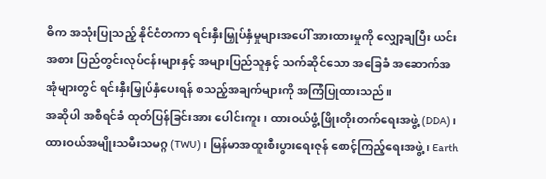ဓိက အသုံးပြုသည့် နိုင်ငံတကာ ရင်းနှီးမြှုပ်နှံမှုများအပေါ် အားထားမှုကို လျှော့ချပြီး ယင်းအစား ပြည်တွင်းလုပ်ငန်းများနှင့် အများပြည်သူနှင့် သက်ဆိုင်သော အခြေခံ အဆောက်အအုံများတွင် ရင်းနှီးမြှုပ်နှံပေးရန် စသည့်အချက်များကို အကြံပြုထားသည်။
အဆိုပါ အစီရင်ခံ ထုတ်ပြန်ခြင်းအား ပေါင်းကူး၊ ထားဝယ်ဖွံ့ဖြိုးတိုးတက်ရေးအဖွဲ့ (DDA)၊ ထားဝယ်အမျိုးသမီးသမဂ္ဂ (TWU)၊ မြန်မာအထူးစီးပွားရေးဇုန် စောင့်ကြည့်ရေးအဖွဲ့၊ Earth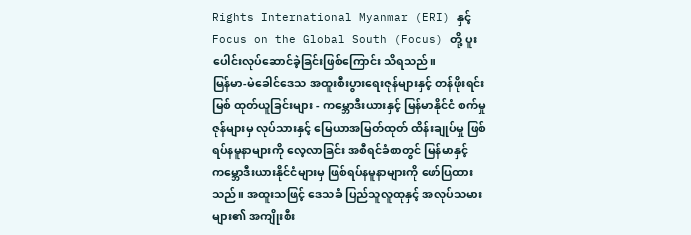Rights International Myanmar (ERI) နှင့် Focus on the Global South (Focus) တို့ ပူးပေါင်းလုပ်ဆောင်ခဲ့ခြင်းဖြစ်ကြောင်း သိရသည်။
မြန်မာ-မဲခေါင်ဒေသ အထူးစီးပွားရေးဇုန်များနှင့် တန်ဖိုးရင်းမြစ် ထုတ်ယူခြင်းများ - ကမ္ဘောဒီးယားနှင့် မြန်မာနိုင်ငံ စက်မှုဇုန်များမှ လုပ်သားနှင့် မြေယာအမြတ်ထုတ် ထိန်းချုပ်မှု ဖြစ်ရပ်နမူနာများကို လေ့လာခြင်း အစီရင်ခံစာတွင် မြန်မာနှင့် ကမ္ဘောဒီးယားနိုင်ငံများမှ ဖြစ်ရပ်နမူနာများကို ဖော်ပြထားသည်။ အထူးသဖြင့် ဒေသခံ ပြည်သူလူထုနှင့် အလုပ်သမားများ၏ အကျိုးစီး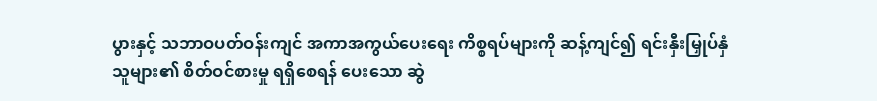ပွားနှင့် သဘာဝပတ်ဝန်းကျင် အကာအကွယ်ပေးရေး ကိစ္စရပ်များကို ဆန့်ကျင်၍ ရင်းနှီးမြှုပ်နှံသူများ၏ စိတ်ဝင်စားမှု ရရှိစေရန် ပေးသော ဆွဲ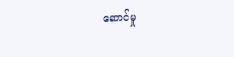ဆောင်မှု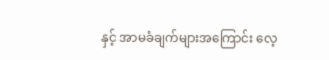နှင့် အာမခံချက်များအကြောင်း လေ့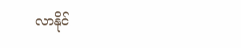လာနိုင်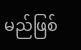မည်ဖြစ်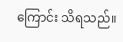ကြောင်း သိရသည်။